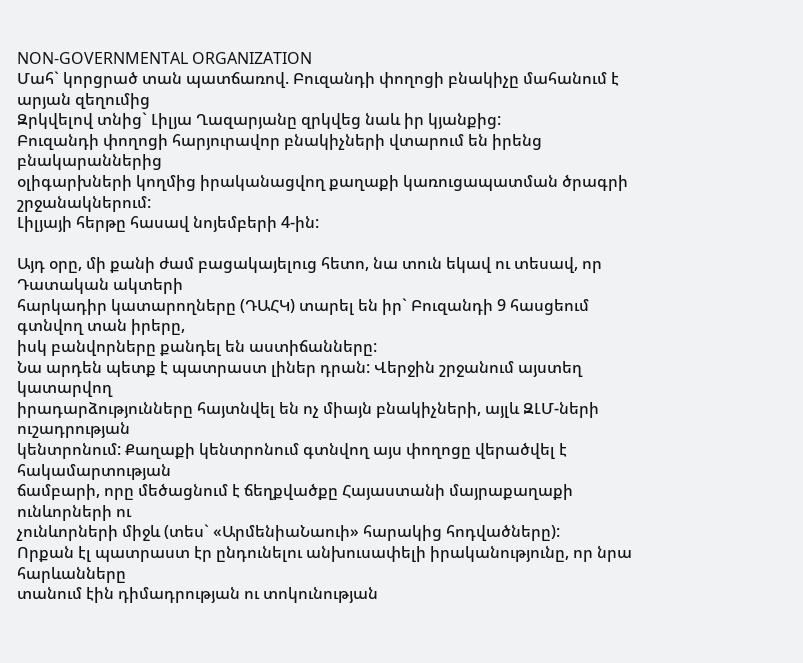NON-GOVERNMENTAL ORGANIZATION
Մահ` կորցրած տան պատճառով. Բուզանդի փողոցի բնակիչը մահանում է արյան զեղումից
Զրկվելով տնից` Լիլյա Ղազարյանը զրկվեց նաև իր կյանքից:
Բուզանդի փողոցի հարյուրավոր բնակիչների վտարում են իրենց բնակարաններից
օլիգարխների կողմից իրականացվող քաղաքի կառուցապատման ծրագրի շրջանակներում:
Լիլյայի հերթը հասավ նոյեմբերի 4-ին:

Այդ օրը, մի քանի ժամ բացակայելուց հետո, նա տուն եկավ ու տեսավ, որ Դատական ակտերի
հարկադիր կատարողները (ԴԱՀԿ) տարել են իր` Բուզանդի 9 հասցեում գտնվող տան իրերը,
իսկ բանվորները քանդել են աստիճանները:
Նա արդեն պետք է պատրաստ լիներ դրան: Վերջին շրջանում այստեղ կատարվող
իրադարձությունները հայտնվել են ոչ միայն բնակիչների, այլև ԶԼՄ-ների ուշադրության
կենտրոնում: Քաղաքի կենտրոնում գտնվող այս փողոցը վերածվել է հակամարտության
ճամբարի, որը մեծացնում է ճեղքվածքը Հայաստանի մայրաքաղաքի ունևորների ու
չունևորների միջև (տես` «ԱրմենիաՆաուի» հարակից հոդվածները):
Որքան էլ պատրաստ էր ընդունելու անխուսափելի իրականությունը, որ նրա հարևանները
տանում էին դիմադրության ու տոկունության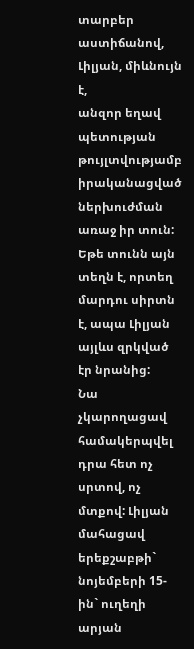տարբեր աստիճանով, Լիլյան, միևնույն է,
անզոր եղավ պետության թույլտվությամբ իրականացված ներխուժման առաջ իր տուն:
Եթե տունն այն տեղն է, որտեղ մարդու սիրտն է, ապա Լիլյան այլևս զրկված էր նրանից:
Նա չկարողացավ համակերպվել դրա հետ ոչ սրտով, ոչ մտքով: Լիլյան մահացավ երեքշաբթի`
նոյեմբերի 15-ին` ուղեղի արյան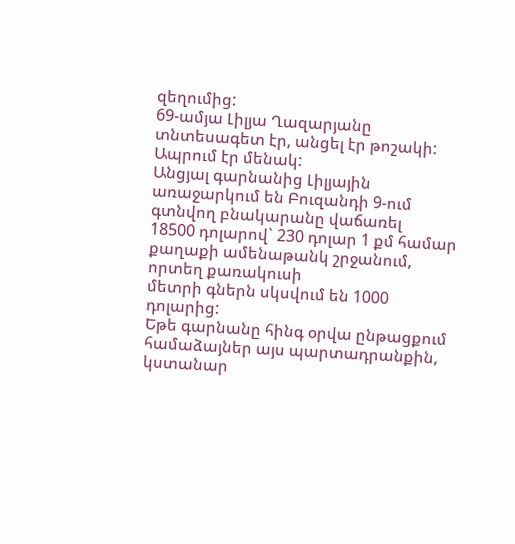զեղումից:
69-ամյա Լիլյա Ղազարյանը տնտեսագետ էր, անցել էր թոշակի: Ապրում էր մենակ:
Անցյալ գարնանից Լիլյային առաջարկում են Բուզանդի 9-ում գտնվող բնակարանը վաճառել
18500 դոլարով` 230 դոլար 1 քմ համար քաղաքի ամենաթանկ շրջանում, որտեղ քառակուսի
մետրի գներն սկսվում են 1000 դոլարից:
Եթե գարնանը հինգ օրվա ընթացքում համաձայներ այս պարտադրանքին, կստանար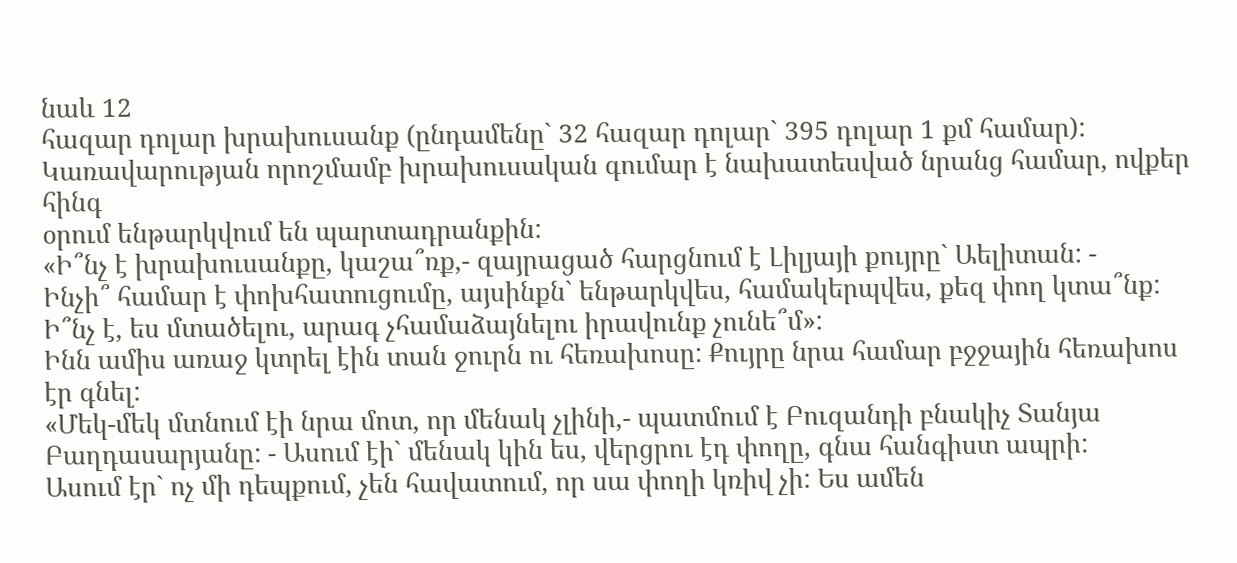նաև 12
հազար դոլար խրախուսանք (ընդամենը` 32 հազար դոլար` 395 դոլար 1 քմ համար):
Կառավարության որոշմամբ խրախուսական գումար է նախատեսված նրանց համար, ովքեր հինգ
օրում ենթարկվում են պարտադրանքին:
«Ի՞նչ է խրախուսանքը, կաշա՞ռք,- զայրացած հարցնում է Լիլյայի քույրը` Աելիտան: -
Ինչի՞ համար է փոխհատուցումը, այսինքն` ենթարկվես, համակերպվես, քեզ փող կտա՞նք:
Ի՞նչ է, ես մտածելու, արագ չհամաձայնելու իրավունք չունե՞մ»:
Ինն ամիս առաջ կտրել էին տան ջուրն ու հեռախոսը: Քույրը նրա համար բջջային հեռախոս
էր գնել:
«Մեկ-մեկ մտնում էի նրա մոտ, որ մենակ չլինի,- պատմում է Բուզանդի բնակիչ Տանյա
Բաղդասարյանը: - Ասում էի` մենակ կին ես, վերցրու էդ փողը, գնա հանգիստ ապրի:
Ասում էր` ոչ մի դեպքում, չեն հավատում, որ սա փողի կռիվ չի: Ես ամեն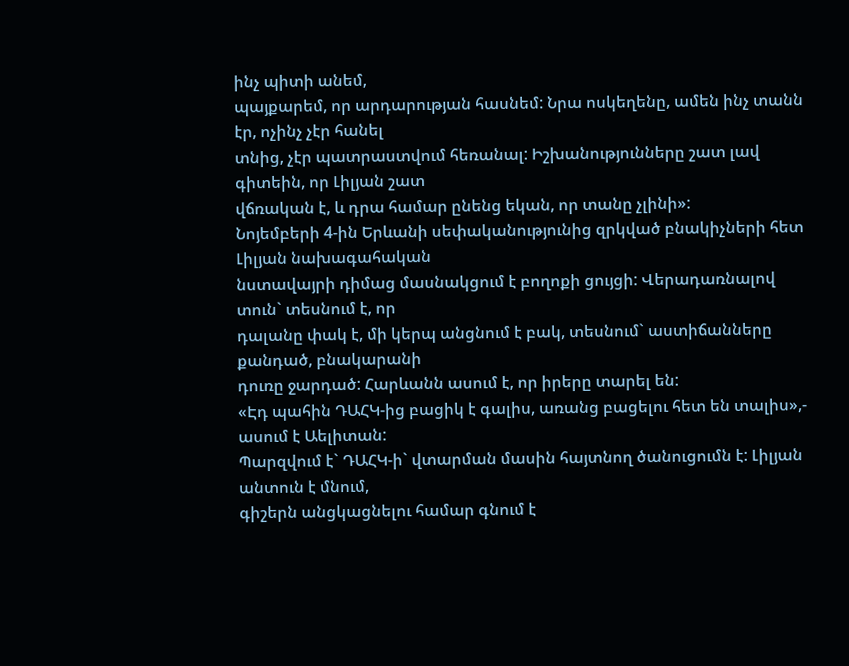ինչ պիտի անեմ,
պայքարեմ, որ արդարության հասնեմ: Նրա ոսկեղենը, ամեն ինչ տանն էր, ոչինչ չէր հանել
տնից, չէր պատրաստվում հեռանալ: Իշխանությունները շատ լավ գիտեին, որ Լիլյան շատ
վճռական է, և դրա համար ընենց եկան, որ տանը չլինի»:
Նոյեմբերի 4-ին Երևանի սեփականությունից զրկված բնակիչների հետ Լիլյան նախագահական
նստավայրի դիմաց մասնակցում է բողոքի ցույցի: Վերադառնալով տուն` տեսնում է, որ
դալանը փակ է, մի կերպ անցնում է բակ, տեսնում` աստիճանները քանդած, բնակարանի
դուռը ջարդած: Հարևանն ասում է, որ իրերը տարել են:
«Էդ պահին ԴԱՀԿ-ից բացիկ է գալիս, առանց բացելու հետ են տալիս»,- ասում է Աելիտան:
Պարզվում է` ԴԱՀԿ-ի` վտարման մասին հայտնող ծանուցումն է: Լիլյան անտուն է մնում,
գիշերն անցկացնելու համար գնում է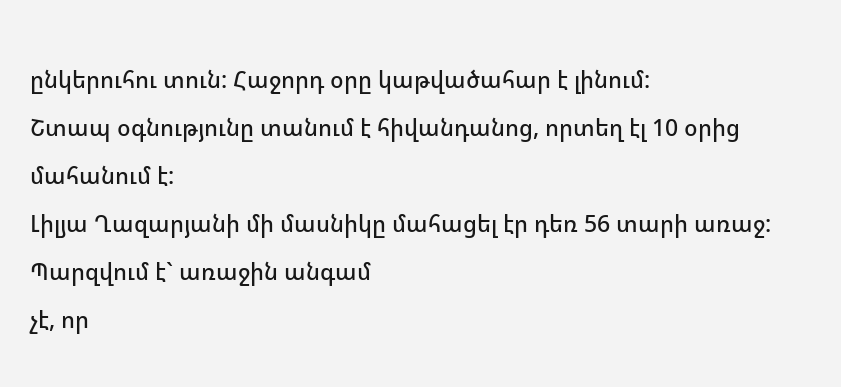ընկերուհու տուն: Հաջորդ օրը կաթվածահար է լինում:
Շտապ օգնությունը տանում է հիվանդանոց, որտեղ էլ 10 օրից մահանում է:
Լիլյա Ղազարյանի մի մասնիկը մահացել էր դեռ 56 տարի առաջ: Պարզվում է` առաջին անգամ
չէ, որ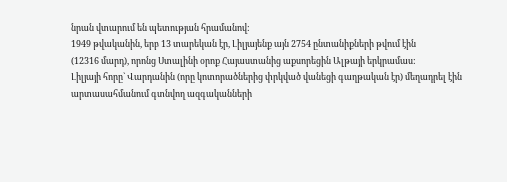նրան վտարում են պետության հրամանով:
1949 թվականին, երբ 13 տարեկան էր, Լիլյայենք այն 2754 ընտանիքների թվում էին
(12316 մարդ), որոնց Ստալինի օրոք Հայաստանից աքսորեցին Ալթայի երկրամաս:
Լիլյայի հորը` Վարդանին (որը կոտորածներից փրկված վանեցի գաղթական էր) մեղադրել էին
արտասահմանում գտնվող ազգականների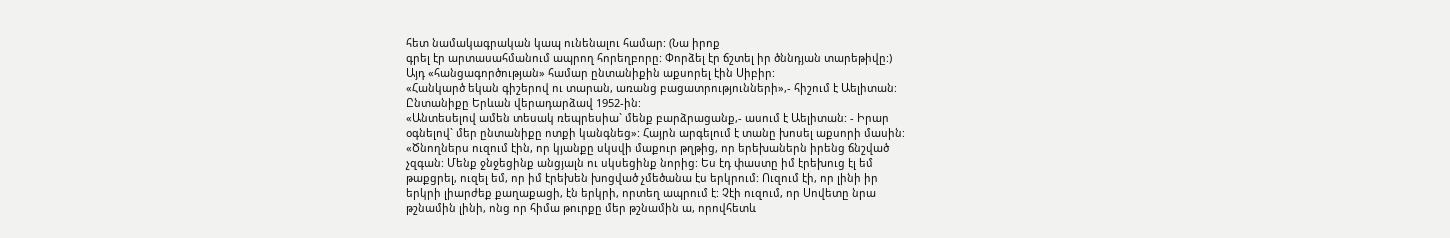հետ նամակագրական կապ ունենալու համար: (Նա իրոք
գրել էր արտասահմանում ապրող հորեղբորը: Փորձել էր ճշտել իր ծննդյան տարեթիվը:)
Այդ «հանցագործության» համար ընտանիքին աքսորել էին Սիբիր:
«Հանկարծ եկան գիշերով ու տարան, առանց բացատրությունների»,- հիշում է Աելիտան:
Ընտանիքը Երևան վերադարձավ 1952-ին:
«Անտեսելով ամեն տեսակ ռեպրեսիա` մենք բարձրացանք,- ասում է Աելիտան: - Իրար
օգնելով` մեր ընտանիքը ոտքի կանգնեց»: Հայրն արգելում է տանը խոսել աքսորի մասին:
«Ծնողներս ուզում էին, որ կյանքը սկսվի մաքուր թղթից, որ երեխաներն իրենց ճնշված
չզգան: Մենք ջնջեցինք անցյալն ու սկսեցինք նորից: Ես էդ փաստը իմ էրեխուց էլ եմ
թաքցրել, ուզել եմ, որ իմ էրեխեն խոցված չմեծանա էս երկրում: Ուզում էի, որ լինի իր
երկրի լիարժեք քաղաքացի, էն երկրի, որտեղ ապրում է: Չէի ուզում, որ Սովետը նրա
թշնամին լինի, ոնց որ հիմա թուրքը մեր թշնամին ա, որովհետև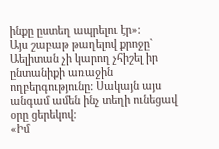ինքը ըստեղ ապրելու էր»:
Այս շաբաթ թաղելով քրոջը` Աելիտան չի կարող չհիշել իր ընտանիքի առաջին
ողբերգությունը: Սակայն այս անգամ ամեն ինչ տեղի ունեցավ օրը ցերեկով:
«Իմ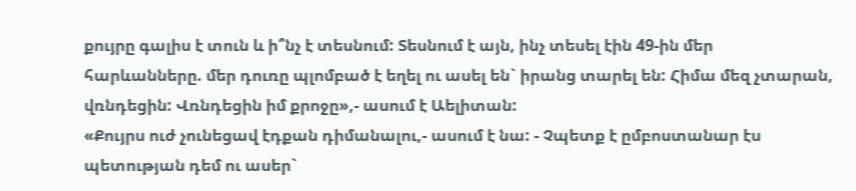քույրը գալիս է տուն և ի՞նչ է տեսնում: Տեսնում է այն, ինչ տեսել էին 49-ին մեր
հարևանները. մեր դուռը պլոմբած է եղել ու ասել են` իրանց տարել են: Հիմա մեզ չտարան,
վռնդեցին: Վռնդեցին իմ քրոջը»,- ասում է Աելիտան:
«Քույրս ուժ չունեցավ էդքան դիմանալու,- ասում է նա: - Չպետք է ըմբոստանար էս
պետության դեմ ու ասեր`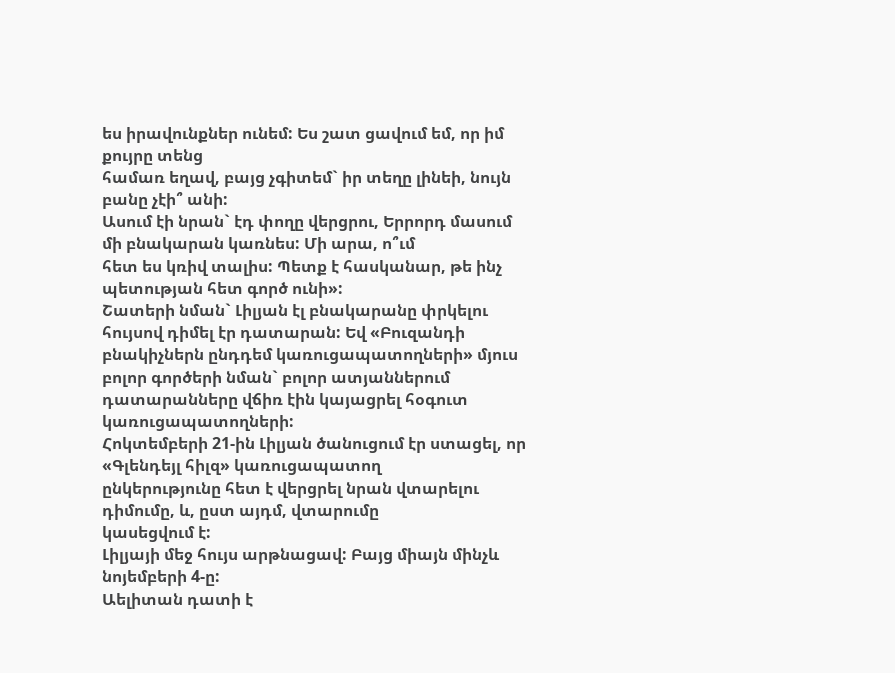ես իրավունքներ ունեմ: Ես շատ ցավում եմ, որ իմ քույրը տենց
համառ եղավ, բայց չգիտեմ` իր տեղը լինեի, նույն բանը չէի՞ անի:
Ասում էի նրան` էդ փողը վերցրու, Երրորդ մասում մի բնակարան կառնես: Մի արա, ո՞ւմ
հետ ես կռիվ տալիս: Պետք է հասկանար, թե ինչ պետության հետ գործ ունի»:
Շատերի նման` Լիլյան էլ բնակարանը փրկելու հույսով դիմել էր դատարան: Եվ «Բուզանդի
բնակիչներն ընդդեմ կառուցապատողների» մյուս բոլոր գործերի նման` բոլոր ատյաններում
դատարանները վճիռ էին կայացրել հօգուտ կառուցապատողների:
Հոկտեմբերի 21-ին Լիլյան ծանուցում էր ստացել, որ «Գլենդեյլ հիլզ» կառուցապատող
ընկերությունը հետ է վերցրել նրան վտարելու դիմումը, և, ըստ այդմ, վտարումը
կասեցվում է:
Լիլյայի մեջ հույս արթնացավ: Բայց միայն մինչև նոյեմբերի 4-ը:
Աելիտան դատի է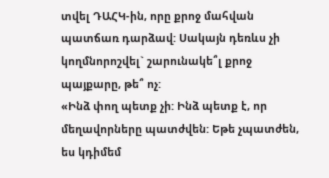տվել ԴԱՀԿ-ին, որը քրոջ մահվան պատճառ դարձավ: Սակայն դեռևս չի
կողմնորոշվել` շարունակե՞լ քրոջ պայքարը, թե՞ ոչ:
«Ինձ փող պետք չի: Ինձ պետք է, որ մեղավորները պատժվեն: Եթե չպատժեն, ես կդիմեմ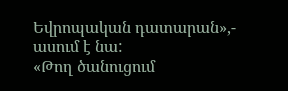Եվրոպական դատարան»,- ասում է նա:
«Թող ծանուցում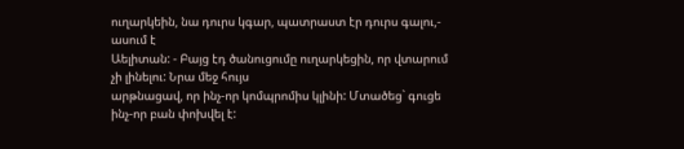ուղարկեին, նա դուրս կգար, պատրաստ էր դուրս գալու,- ասում է
Աելիտան: - Բայց էդ ծանուցումը ուղարկեցին, որ վտարում չի լինելու: Նրա մեջ հույս
արթնացավ, որ ինչ-որ կոմպրոմիս կլինի: Մտածեց` գուցե ինչ-որ բան փոխվել է: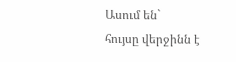Ասում են`
հույսը վերջինն է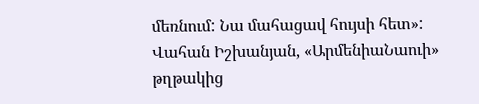մեռնում: Նա մահացավ հույսի հետ»:
Վահան Իշխանյան, «ԱրմենիաՆաուի» թղթակից